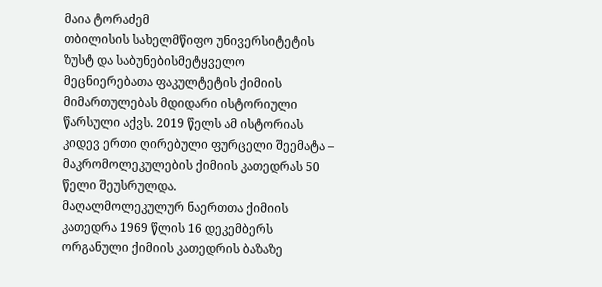მაია ტორაძემ
თბილისის სახელმწიფო უნივერსიტეტის ზუსტ და საბუნებისმეტყველო მეცნიერებათა ფაკულტეტის ქიმიის მიმართულებას მდიდარი ისტორიული წარსული აქვს. 2019 წელს ამ ისტორიას კიდევ ერთი ღირებული ფურცელი შეემატა – მაკრომოლეკულების ქიმიის კათედრას 50 წელი შეუსრულდა.
მაღალმოლეკულურ ნაერთთა ქიმიის კათედრა 1969 წლის 16 დეკემბერს ორგანული ქიმიის კათედრის ბაზაზე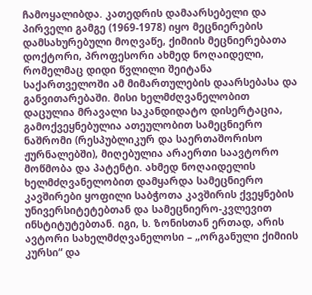ჩამოყალიბდა. კათედრის დამაარსებელი და პირველი გამგე (1969-1978) იყო მეცნიერების დამსახურებული მოღვაწე, ქიმიის მეცნიერებათა დოქტორი, პროფესორი ახმედ ნოღაიდელი, რომელმაც დიდი წვლილი შეიტანა საქართველოში ამ მიმართულების დაარსებასა და განვითარებაში. მისი ხელმძღვანელობით დაცულია მრავალი საკანდიდატო დისერტაცია, გამოქვეყნებულია ათეულობით სამეცნიერო ნაშრომი (რესპუბლიკურ და საერთაშორისო ჟურნალებში), მიღებულია არაერთი საავტორო მოწმობა და პატენტი. ახმედ ნოღაიდელის ხელმძღვანელობით დამყარდა სამეცნიერო კავშირები ყოფილი საბჭოთა კავშირის ქვეყნების უნივერსიტეტებთან და სამეცნიერო-კვლევით ინსტიტუტებთან. იგი, ს. ზონისთან ერთად, არის ავტორი სახელმძღვანელოსი – „ორგანული ქიმიის კურსი“ და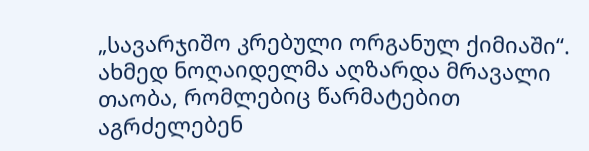„სავარჯიშო კრებული ორგანულ ქიმიაში“. ახმედ ნოღაიდელმა აღზარდა მრავალი თაობა, რომლებიც წარმატებით აგრძელებენ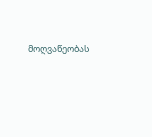მოღვაწეობას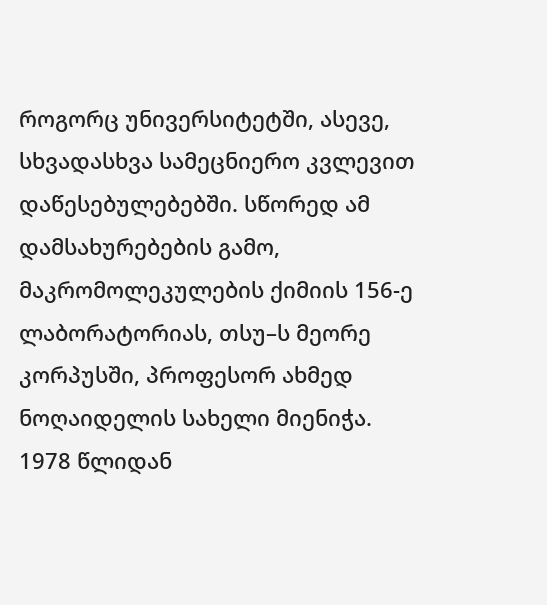როგორც უნივერსიტეტში, ასევე, სხვადასხვა სამეცნიერო კვლევით დაწესებულებებში. სწორედ ამ დამსახურებების გამო, მაკრომოლეკულების ქიმიის 156-ე ლაბორატორიას, თსუ–ს მეორე კორპუსში, პროფესორ ახმედ ნოღაიდელის სახელი მიენიჭა.
1978 წლიდან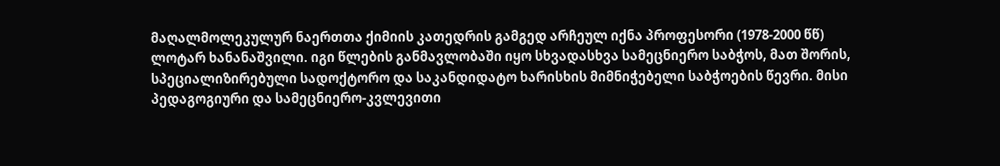მაღალმოლეკულურ ნაერთთა ქიმიის კათედრის გამგედ არჩეულ იქნა პროფესორი (1978-2000 წწ) ლოტარ ხანანაშვილი. იგი წლების განმავლობაში იყო სხვადასხვა სამეცნიერო საბჭოს, მათ შორის, სპეციალიზირებული სადოქტორო და საკანდიდატო ხარისხის მიმნიჭებელი საბჭოების წევრი. მისი პედაგოგიური და სამეცნიერო-კვლევითი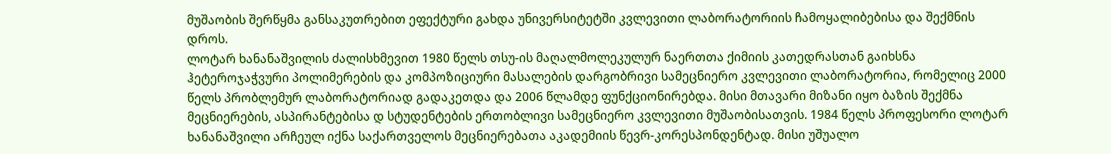მუშაობის შერწყმა განსაკუთრებით ეფექტური გახდა უნივერსიტეტში კვლევითი ლაბორატორიის ჩამოყალიბებისა და შექმნის დროს.
ლოტარ ხანანაშვილის ძალისხმევით 1980 წელს თსუ-ის მაღალმოლეკულურ ნაერთთა ქიმიის კათედრასთან გაიხსნა ჰეტეროჯაჭვური პოლიმერების და კომპოზიციური მასალების დარგობრივი სამეცნიერო კვლევითი ლაბორატორია, რომელიც 2000 წელს პრობლემურ ლაბორატორიად გადაკეთდა და 2006 წლამდე ფუნქციონირებდა. მისი მთავარი მიზანი იყო ბაზის შექმნა მეცნიერების, ასპირანტებისა დ სტუდენტების ერთობლივი სამეცნიერო კვლევითი მუშაობისათვის. 1984 წელს პროფესორი ლოტარ ხანანაშვილი არჩეულ იქნა საქართველოს მეცნიერებათა აკადემიის წევრ-კორესპონდენტად. მისი უშუალო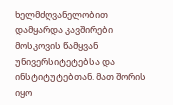ხელმძღვანელობით დამყარდა კავშირები მოსკოვის წამყვან უნივერსიტეტებსა და ინსტიტუტებთან. მათ შორის იყო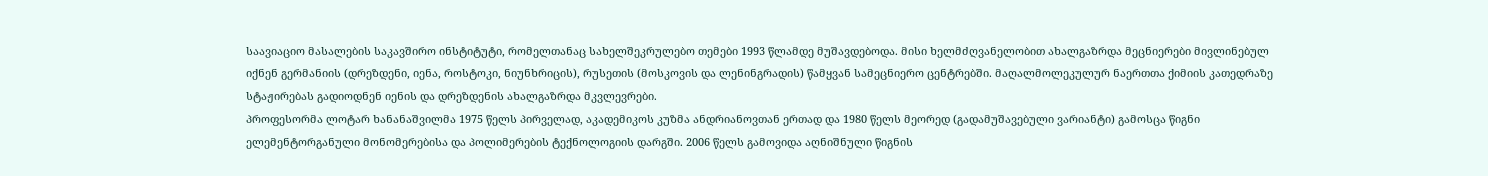საავიაციო მასალების საკავშირო ინსტიტუტი, რომელთანაც სახელშეკრულებო თემები 1993 წლამდე მუშავდებოდა. მისი ხელმძღვანელობით ახალგაზრდა მეცნიერები მივლინებულ იქნენ გერმანიის (დრეზდენი, იენა, როსტოკი, ნიუნხრიცის), რუსეთის (მოსკოვის და ლენინგრადის) წამყვან სამეცნიერო ცენტრებში. მაღალმოლეკულურ ნაერთთა ქიმიის კათედრაზე სტაჟირებას გადიოდნენ იენის და დრეზდენის ახალგაზრდა მკვლევრები.
პროფესორმა ლოტარ ხანანაშვილმა 1975 წელს პირველად, აკადემიკოს კუზმა ანდრიანოვთან ერთად და 1980 წელს მეორედ (გადამუშავებული ვარიანტი) გამოსცა წიგნი ელემენტორგანული მონომერებისა და პოლიმერების ტექნოლოგიის დარგში. 2006 წელს გამოვიდა აღნიშნული წიგნის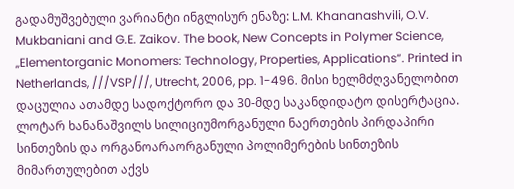გადამუშვებული ვარიანტი ინგლისურ ენაზე: L.M. Khananashvili, O.V. Mukbaniani and G.E. Zaikov. The book, New Concepts in Polymer Science, „Elementorganic Monomers: Technology, Properties, Applications“. Printed in Netherlands, ///VSP///, Utrecht, 2006, pp. 1-496. მისი ხელმძღვანელობით დაცულია ათამდე სადოქტორო და 30-მდე საკანდიდატო დისერტაცია.
ლოტარ ხანანაშვილს სილიციუმორგანული ნაერთების პირდაპირი სინთეზის და ორგანოარაორგანული პოლიმერების სინთეზის მიმართულებით აქვს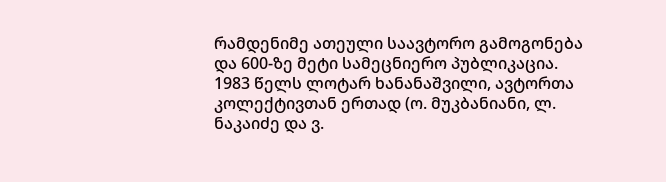რამდენიმე ათეული საავტორო გამოგონება და 600-ზე მეტი სამეცნიერო პუბლიკაცია. 1983 წელს ლოტარ ხანანაშვილი, ავტორთა კოლექტივთან ერთად (ო. მუკბანიანი, ლ. ნაკაიძე და ვ.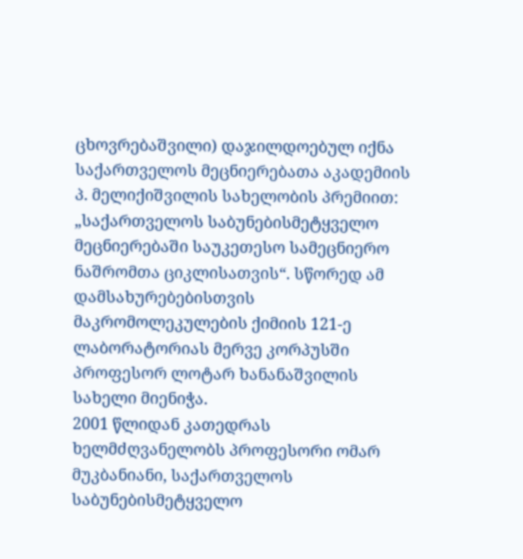ცხოვრებაშვილი) დაჯილდოებულ იქნა საქართველოს მეცნიერებათა აკადემიის პ. მელიქიშვილის სახელობის პრემიით: „საქართველოს საბუნებისმეტყველო მეცნიერებაში საუკეთესო სამეცნიერო ნაშრომთა ციკლისათვის“. სწორედ ამ დამსახურებებისთვის მაკრომოლეკულების ქიმიის 121-ე ლაბორატორიას მერვე კორპუსში პროფესორ ლოტარ ხანანაშვილის სახელი მიენიჭა.
2001 წლიდან კათედრას ხელმძღვანელობს პროფესორი ომარ მუკბანიანი, საქართველოს საბუნებისმეტყველო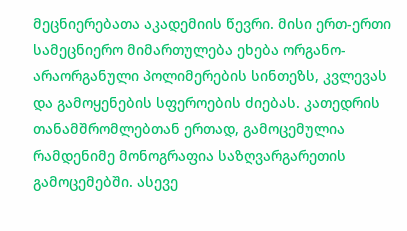მეცნიერებათა აკადემიის წევრი. მისი ერთ-ერთი სამეცნიერო მიმართულება ეხება ორგანო-არაორგანული პოლიმერების სინთეზს, კვლევას და გამოყენების სფეროების ძიებას. კათედრის თანამშრომლებთან ერთად, გამოცემულია რამდენიმე მონოგრაფია საზღვარგარეთის გამოცემებში. ასევე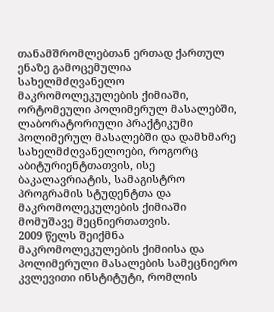თანამშრომლებთან ერთად ქართულ ენაზე გამოცემულია სახელმძღვანელო მაკრომოლეკულების ქიმიაში, ორტომეული პოლიმერულ მასალებში, ლაბორატორიული პრაქტიკუმი პოლიმერულ მასალებში და დამხმარე სახელმძღვანელოები, როგორც აბიტურიენტთათვის, ისე ბაკალავრიატის, სამაგისტრო პროგრამის სტუდენტთა და მაკრომოლეკულების ქიმიაში მომუშავე მეცნიერთათვის.
2009 წელს შეიქმნა მაკრომოლეკულების ქიმიისა და პოლიმერული მასალების სამეცნიერო კვლევითი ინსტიტუტი, რომლის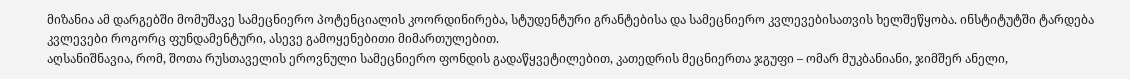მიზანია ამ დარგებში მომუშავე სამეცნიერო პოტენციალის კოორდინირება, სტუდენტური გრანტებისა და სამეცნიერო კვლევებისათვის ხელშეწყობა. ინსტიტუტში ტარდება კვლევები როგორც ფუნდამენტური, ასევე გამოყენებითი მიმართულებით.
აღსანიშნავია, რომ, შოთა რუსთაველის ეროვნული სამეცნიერო ფონდის გადაწყვეტილებით, კათედრის მეცნიერთა ჯგუფი – ომარ მუკბანიანი, ჯიმშერ ანელი,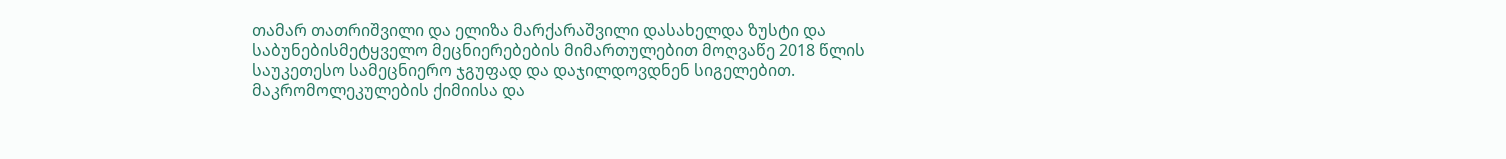თამარ თათრიშვილი და ელიზა მარქარაშვილი დასახელდა ზუსტი და საბუნებისმეტყველო მეცნიერებების მიმართულებით მოღვაწე 2018 წლის საუკეთესო სამეცნიერო ჯგუფად და დაჯილდოვდნენ სიგელებით.
მაკრომოლეკულების ქიმიისა და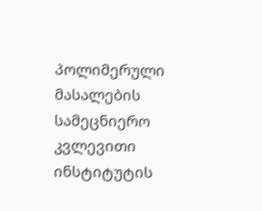პოლიმერული მასალების სამეცნიერო კვლევითი ინსტიტუტის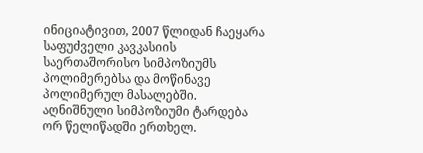ინიციატივით, 2007 წლიდან ჩაეყარა საფუძველი კავკასიის საერთაშორისო სიმპოზიუმს პოლიმერებსა და მოწინავე პოლიმერულ მასალებში. აღნიშნული სიმპოზიუმი ტარდება ორ წელიწადში ერთხელ.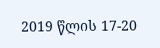2019 წლის 17-20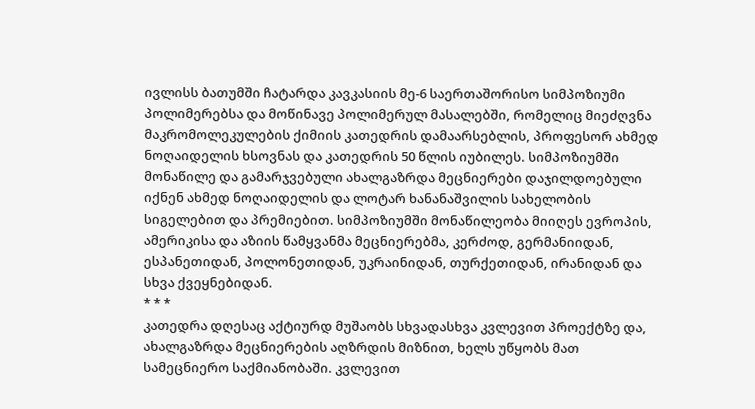ივლისს ბათუმში ჩატარდა კავკასიის მე-6 საერთაშორისო სიმპოზიუმი პოლიმერებსა და მოწინავე პოლიმერულ მასალებში, რომელიც მიეძღვნა მაკრომოლეკულების ქიმიის კათედრის დამაარსებლის, პროფესორ ახმედ ნოღაიდელის ხსოვნას და კათედრის 50 წლის იუბილეს. სიმპოზიუმში მონაწილე და გამარჯვებული ახალგაზრდა მეცნიერები დაჯილდოებული იქნენ ახმედ ნოღაიდელის და ლოტარ ხანანაშვილის სახელობის სიგელებით და პრემიებით. სიმპოზიუმში მონაწილეობა მიიღეს ევროპის, ამერიკისა და აზიის წამყვანმა მეცნიერებმა, კერძოდ, გერმანიიდან, ესპანეთიდან, პოლონეთიდან, უკრაინიდან, თურქეთიდან, ირანიდან და სხვა ქვეყნებიდან.
* * *
კათედრა დღესაც აქტიურდ მუშაობს სხვადასხვა კვლევით პროექტზე და, ახალგაზრდა მეცნიერების აღზრდის მიზნით, ხელს უწყობს მათ სამეცნიერო საქმიანობაში. კვლევით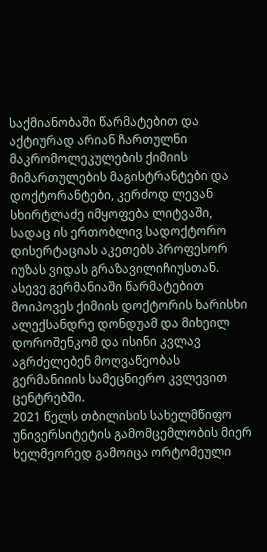საქმიანობაში წარმატებით და აქტიურად არიან ჩართულნი მაკრომოლეკულების ქიმიის მიმართულების მაგისტრანტები და დოქტორანტები, კერძოდ ლევან სხირტლაძე იმყოფება ლიტვაში, სადაც ის ერთობლივ სადოქტორო დისერტაციას აკეთებს პროფესორ იუზას ვიდას გრაზავილიჩიუსთან. ასევე გერმანიაში წარმატებით მოიპოვეს ქიმიის დოქტორის ხარისხი ალექსანდრე დონდუამ და მიხეილ დოროშენკომ და ისინი კვლავ აგრძელებენ მოღვაწეობას გერმანიიის სამეცნიერო კვლევით ცენტრებში.
2021 წელს თბილისის სახელმწიფო უნივერსიტეტის გამომცემლობის მიერ ხელმეორედ გამოიცა ორტომეული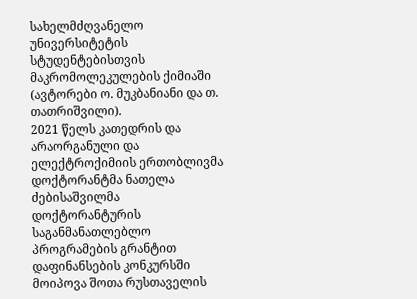სახელმძღვანელო უნივერსიტეტის სტუდენტებისთვის მაკრომოლეკულების ქიმიაში (ავტორები ო. მუკბანიანი და თ. თათრიშვილი).
2021 წელს კათედრის და არაორგანული და ელექტროქიმიის ერთობლივმა დოქტორანტმა ნათელა ძებისაშვილმა დოქტორანტურის საგანმანათლებლო პროგრამების გრანტით დაფინანსების კონკურსში მოიპოვა შოთა რუსთაველის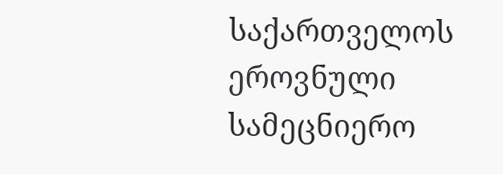საქართველოს ეროვნული სამეცნიერო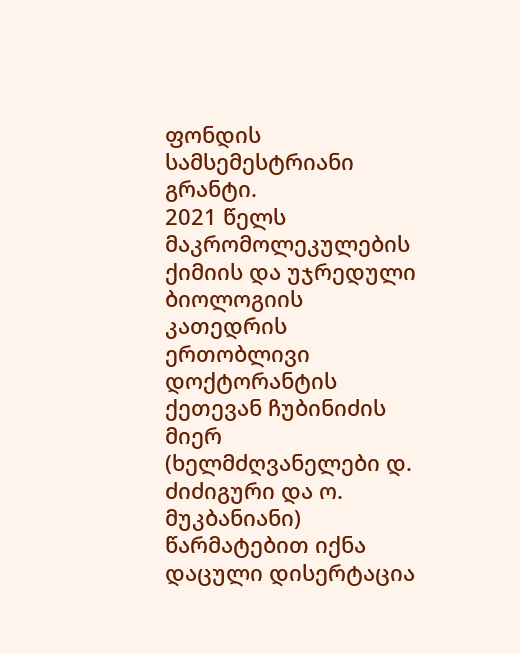ფონდის სამსემესტრიანი გრანტი.
2021 წელს მაკრომოლეკულების ქიმიის და უჯრედული ბიოლოგიის კათედრის ერთობლივი დოქტორანტის ქეთევან ჩუბინიძის მიერ (ხელმძღვანელები დ. ძიძიგური და ო. მუკბანიანი) წარმატებით იქნა დაცული დისერტაცია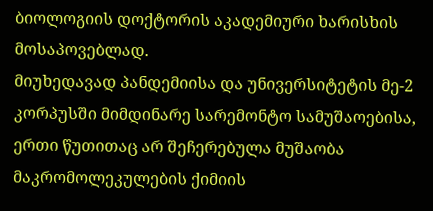ბიოლოგიის დოქტორის აკადემიური ხარისხის მოსაპოვებლად.
მიუხედავად პანდემიისა და უნივერსიტეტის მე-2 კორპუსში მიმდინარე სარემონტო სამუშაოებისა, ერთი წუთითაც არ შეჩერებულა მუშაობა მაკრომოლეკულების ქიმიის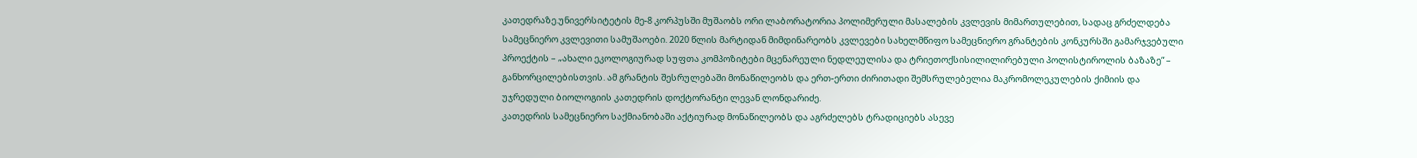კათედრაზე.უნივერსიტეტის მე-8 კორპუსში მუშაობს ორი ლაბორატორია პოლიმერული მასალების კვლევის მიმართულებით, სადაც გრძელდება სამეცნიერო კვლევითი სამუშაოები. 2020 წლის მარტიდან მიმდინარეობს კვლევები სახელმწიფო სამეცნიერო გრანტების კონკურსში გამარჯვებული პროექტის – „ახალი ეკოლოგიურად სუფთა კომპოზიტები მცენარეული ნედლეულისა და ტრიეთოქსისილილირებული პოლისტიროლის ბაზაზე“ – განხორცილებისთვის. ამ გრანტის შესრულებაში მონაწილეობს და ერთ-ერთი ძირითადი შემსრულებელია მაკრომოლეკულების ქიმიის და უჯრედული ბიოლოგიის კათედრის დოქტორანტი ლევან ლონდარიძე.
კათედრის სამეცნიერო საქმიანობაში აქტიურად მონაწილეობს და აგრძელებს ტრადიციებს ასევე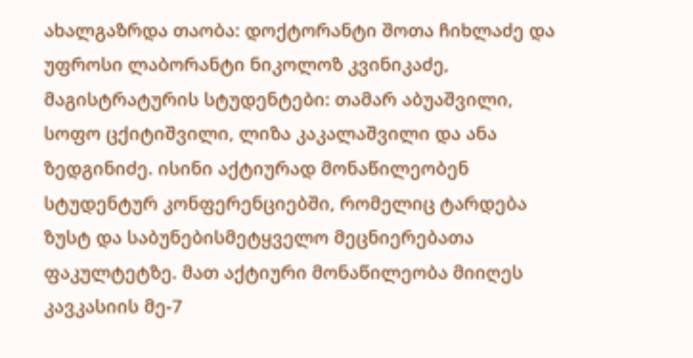ახალგაზრდა თაობა: დოქტორანტი შოთა ჩიხლაძე და უფროსი ლაბორანტი ნიკოლოზ კვინიკაძე, მაგისტრატურის სტუდენტები: თამარ აბუაშვილი, სოფო ცქიტიშვილი, ლიზა კაკალაშვილი და ანა ზედგინიძე. ისინი აქტიურად მონაწილეობენ სტუდენტურ კონფერენციებში, რომელიც ტარდება ზუსტ და საბუნებისმეტყველო მეცნიერებათა ფაკულტეტზე. მათ აქტიური მონაწილეობა მიიღეს კავკასიის მე-7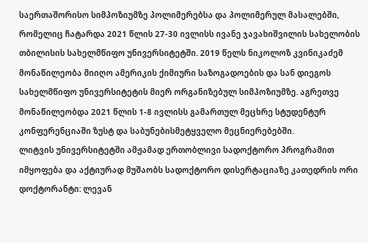საერთაშორისო სიმპოზიუმზე პოლიმერებსა და პოლიმერულ მასალებში, რომელიც ჩატარდა 2021 წლის 27-30 ივლისს ივანე ჯავახიშვილის სახელობის თბილისის სახელმწიფო უნივერსიტეტში. 2019 წელს ნიკოლოზ კვინიკაძემ მონაწილეობა მიიღო ამერიკის ქიმიური საზოგადოების და სან დიეგოს სახელმწიფო უნივერსიტეტის მიერ ორგანიზებულ სიმპოზიუმზე. აგრეთვე მონაწილეობდა 2021 წლის 1-8 ივლისს გამართულ მეცხრე სტუდენტურ კონფერენციაში ზუსტ და საბუნებისმეტყველო მეცნიერებებში.
ლიტვის უნივერსიტეტში ამჟამად ერთობლივი სადოქტორო პროგრამით იმყოფება და აქტიურად მუშაობს სადოქტორო დისერტაციაზე კათედრის ორი დოქტორანტი: ლევან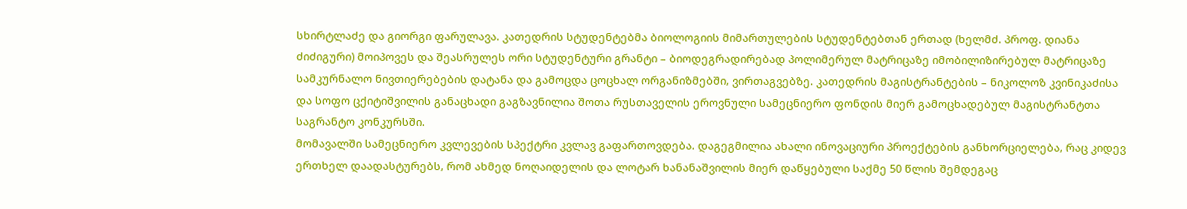სხირტლაძე და გიორგი ფარულავა. კათედრის სტუდენტებმა ბიოლოგიის მიმართულების სტუდენტებთან ერთად (ხელმძ. პროფ. დიანა ძიძიგური) მოიპოვეს და შეასრულეს ორი სტუდენტური გრანტი – ბიოდეგრადირებად პოლიმერულ მატრიცაზე იმობილიზირებულ მატრიცაზე სამკურნალო ნივთიერებების დატანა და გამოცდა ცოცხალ ორგანიზმებში, ვირთაგვებზე. კათედრის მაგისტრანტების – ნიკოლოზ კვინიკაძისა და სოფო ცქიტიშვილის განაცხადი გაგზავნილია შოთა რუსთაველის ეროვნული სამეცნიერო ფონდის მიერ გამოცხადებულ მაგისტრანტთა საგრანტო კონკურსში.
მომავალში სამეცნიერო კვლევების სპექტრი კვლავ გაფართოვდება. დაგეგმილია ახალი ინოვაციური პროექტების განხორციელება, რაც კიდევ ერთხელ დაადასტურებს, რომ ახმედ ნოღაიდელის და ლოტარ ხანანაშვილის მიერ დაწყებული საქმე 50 წლის შემდეგაც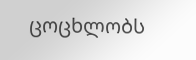ცოცხლობს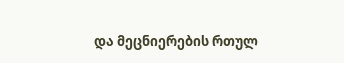და მეცნიერების რთულ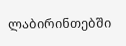ლაბირინთებში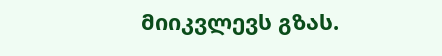მიიკვლევს გზას.